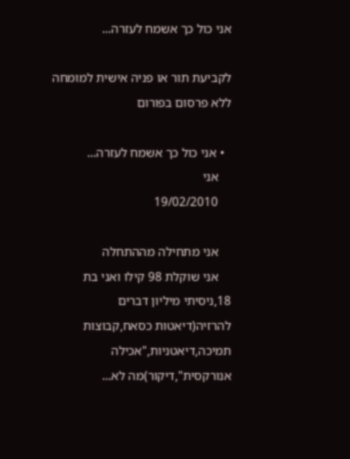אני כול כך אשמח לעזרה...

לקביעת תור או פניה אישית למומחה ללא פרסום בפורום

  • אני כול כך אשמח לעזרה...
    אני
    19/02/2010

    אני מתחילה מההתחלה
    אני שוקלת 98 קילו ואני בת 18,ניסיתי מיליון דברים להרזיה(דיאטות כסאח,קבוצות תמיכה,דיאטניות,"אכילה אנורקסית",דיקור)מה לא...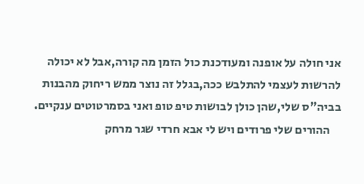אני חולה על אופנה ומעודכנת כול הזמן מה קורה,אבל לא יכולה להרשות לעצמי להתלבש ככה,בגלל זה נוצר ממש ריחוק מהבנות בביה"ס שלי,שהן כולן לבושות טיפ טופ ואני בסמרטוטים ענקיים.
    ההורים שלי פרודים ויש לי אבא חרדי שגר מרחק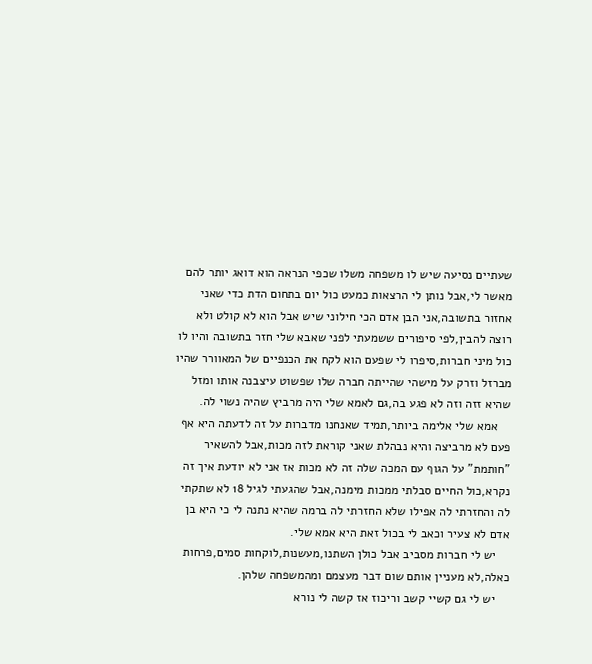שעתיים נסיעה שיש לו משפחה משלו שכפי הנראה הוא דואג יותר להם מאשר לי,אבל נותן לי הרצאות כמעט כול יום בתחום הדת כדי שאני אחזור בתשובה,אני הבן אדם הכי חילוני שיש אבל הוא לא קולט ולא רוצה להבין,לפי סיפורים ששמעתי לפני שאבא שלי חזר בתשובה והיו לו כול מיני חברות,סיפרו לי שפעם הוא לקח את הכנפיים של המאוורר שהיו מברזל וזרק על מישהי שהייתה חברה שלו שפשוט עיצבנה אותו ומזל שהיא זזה וזה לא פגע בה,גם לאמא שלי היה מרביץ שהיה נשוי לה.
    אמא שלי אלימה ביותר,תמיד שאנחנו מדברות על זה לדעתה היא אף פעם לא מרביצה והיא נבהלת שאני קוראת לזה מכות,אבל להשאיר "חותמת" על הגוף עם המכה שלה זה לא מכות אז אני לא יודעת איך זה נקרא,כול החיים סבלתי ממכות מימנה,אבל שהגעתי לגיל 18 לא שתקתי לה והחזרתי לה אפילו שלא החזרתי לה ברמה שהיא נתנה לי כי היא בן אדם לא צעיר וכאב לי בכול זאת היא אמא שלי.
    יש לי חברות מסביב אבל כולן השתנו,מעשנות,לוקחות סמים,פרחות כאלה,לא מעניין אותם שום דבר מעצמם ומהמשפחה שלהן.
    יש לי גם קשיי קשב וריכוז אז קשה לי נורא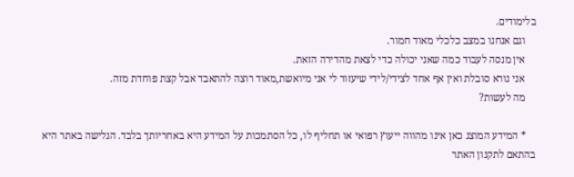בלימודים.
    וגם אנחנו במצב כלכלי מאוד חמור.
    אין מנסה לעבוד כמה שאני יכולה כדי לצאת מהדירה הזאת.
    אני נורא סובלת ואין אף אחד לצידי/לידי שיעזור לי אני מיואשת,מאוד רוצה להתאבד אבל קצת פוחדת מזה.
    מה לעשות?

    * המידע המוצג כאן אינו מהווה ייעוץ רפואי או תחליף לו, כל הסתמכות על המידע היא באחריותך בלבד. הגלישה באתר היא בהתאם לתקנון האתר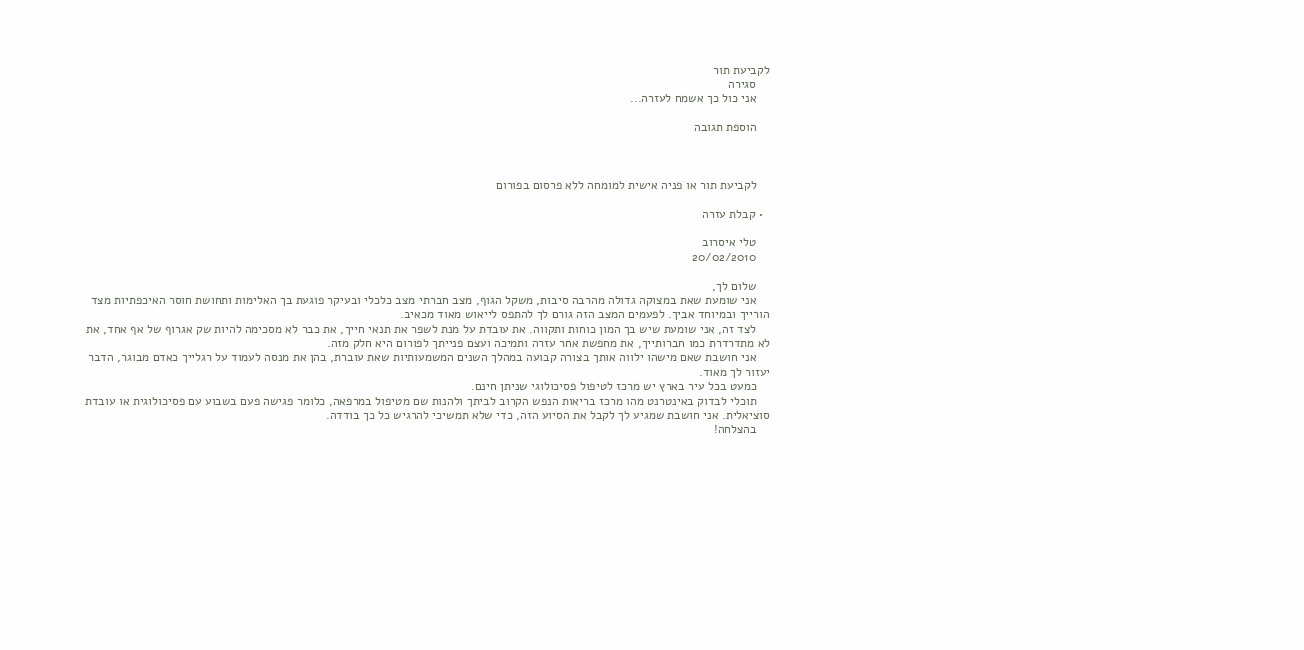לקביעת תור
    סגירה
    אני כול כך אשמח לעזרה...

    הוספת תגובה



    לקביעת תור או פניה אישית למומחה ללא פרסום בפורום

  • קבלת עזרה

    טלי איסרוב
    20/02/2010

    שלום לך,
    אני שומעת שאת במצוקה גדולה מהרבה סיבות, משקל הגוף, מצב חברתי מצב כלכלי ובעיקר פוגעת בך האלימות ותחושת חוסר האיכפתיות מצד הורייך ובמיוחד אביך. לפעמים המצב הזה גורם לך להתפס לייאוש מאוד מכאיב.
    לצד זה, אני שומעת שיש בך המון כוחות ותקווה. את עובדת על מנת לשפר את תנאי חייך, את כבר לא מסכימה להיות שק אגרוף של אף אחד, את לא מתדרדרת כמו חברותייך, את מחפשת אחר עזרה ותמיכה ועצם פנייתך לפורום היא חלק מזה.
    אני חושבת שאם מישהו ילווה אותך בצורה קבועה במהלך השנים המשמעותיות שאת עוברת, בהן את מנסה לעמוד על רגלייך כאדם מבוגר, הדבר יעזור לך מאוד.
    כמעט בכל עיר בארץ יש מרכז לטיפול פסיכולוגי שניתן חינם.
    תוכלי לבדוק באינטרנט מהו מרכז בריאות הנפש הקרוב לביתך ולהנות שם מטיפול במרפאה, כלומר פגישה פעם בשבוע עם פסיכולוגית או עובדת סוציאלית. אני חושבת שמגיע לך לקבל את הסיוע הזה, כדי שלא תמשיכי להרגיש כל כך בודדה.
    בהצלחה!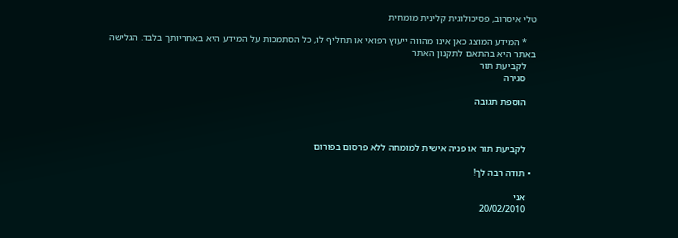טלי איסרוב, פסיכולוגית קלינית מומחית

    * המידע המוצג כאן אינו מהווה ייעוץ רפואי או תחליף לו, כל הסתמכות על המידע היא באחריותך בלבד. הגלישה באתר היא בהתאם לתקנון האתר
    לקביעת תור
    סגירה

    הוספת תגובה



    לקביעת תור או פניה אישית למומחה ללא פרסום בפורום

  • תודה רבה לך!

    אני
    20/02/2010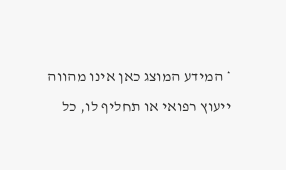* המידע המוצג כאן אינו מהווה ייעוץ רפואי או תחליף לו, כל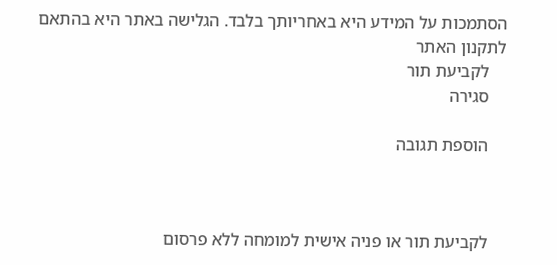הסתמכות על המידע היא באחריותך בלבד. הגלישה באתר היא בהתאם לתקנון האתר
    לקביעת תור
    סגירה

    הוספת תגובה



    לקביעת תור או פניה אישית למומחה ללא פרסום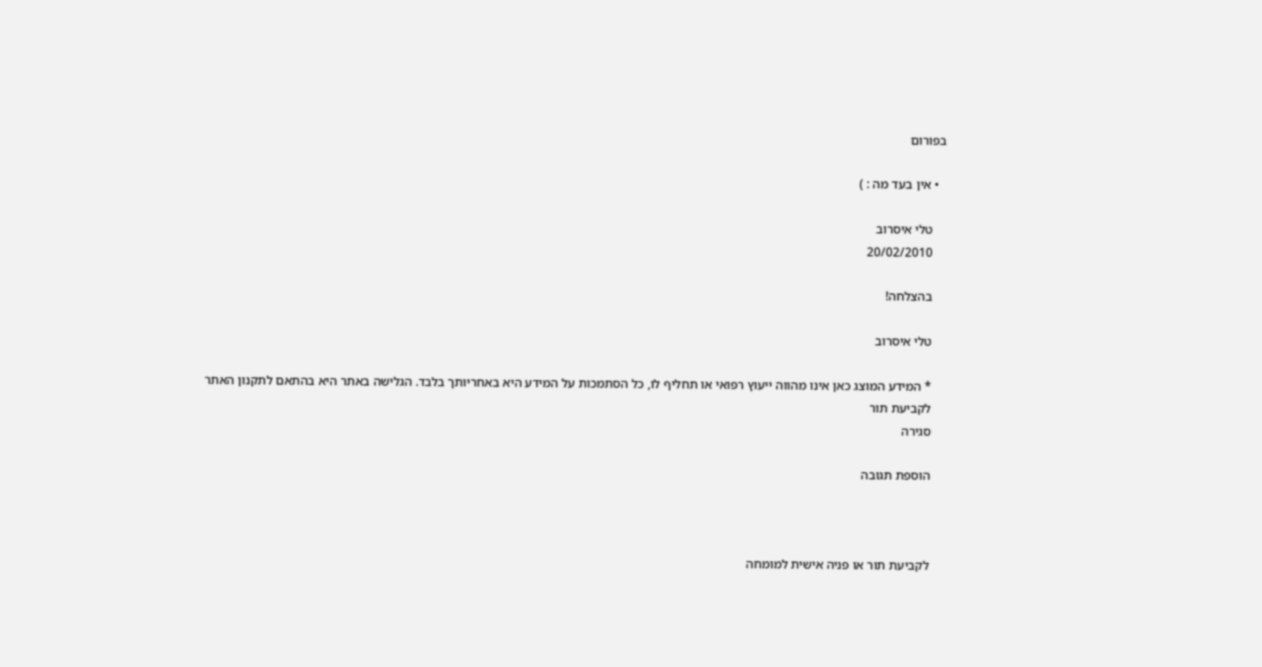בפורום

  • אין בעד מה : )

    טלי איסרוב
    20/02/2010

    בהצלחה!

    טלי איסרוב

    * המידע המוצג כאן אינו מהווה ייעוץ רפואי או תחליף לו, כל הסתמכות על המידע היא באחריותך בלבד. הגלישה באתר היא בהתאם לתקנון האתר
    לקביעת תור
    סגירה

    הוספת תגובה



    לקביעת תור או פניה אישית למומחה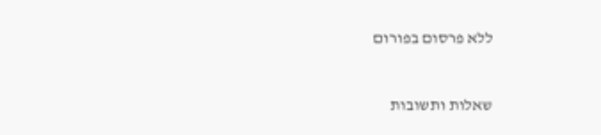ללא פרסום בפורום


שאלות ותשובות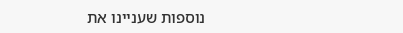נוספות שעניינו את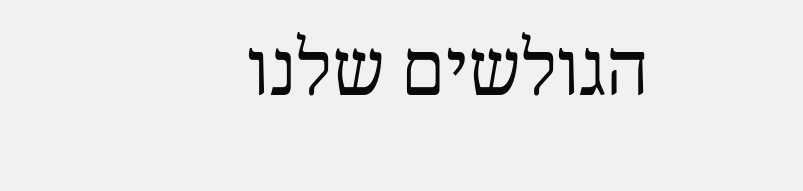הגולשים שלנו